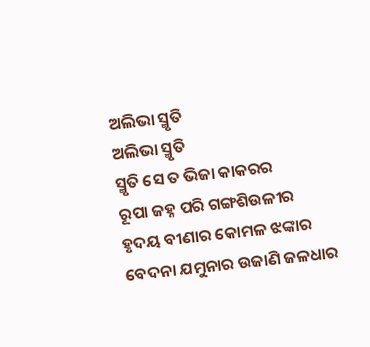ଅଲିଭା ସ୍ମୃତି
ଅଲିଭା ସ୍ମୃତି
ସ୍ମୃତି ସେ ତ ଭିଜା କାକରର
ରୂପା ଜହ୍ନ ପରି ଗଙ୍ଗଶିଉଳୀର
ହୃଦୟ ବୀଣାର କୋମଳ ଝଙ୍କାର
ବେଦନା ଯମୁନାର ଉଜାଣି ଜଳଧାର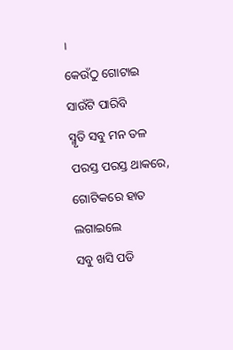।
କେଉଁଠୁ ଗୋଟାଇ ସାଉଁଟି ପାରିବି
ସ୍ମୃତି ସବୁ ମନ ତଳ
ପରସ୍ତ ପରସ୍ତ ଥାକରେ,
ଗୋଟିକରେ ହାତ ଲଗାଇଲେ
ସବୁ ଖସି ପଡି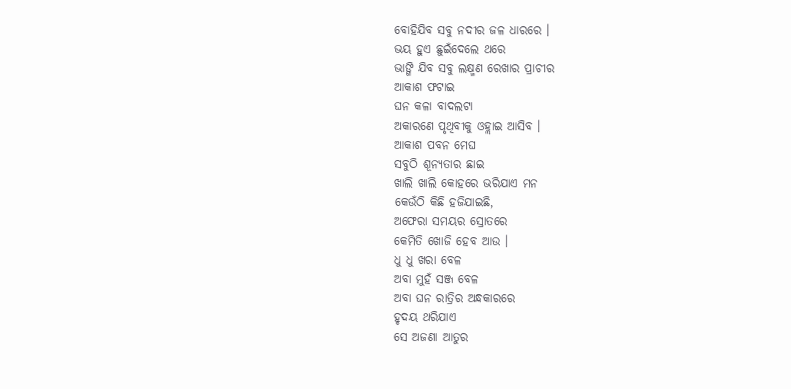ବୋହିଯିବ ସବୁ ନଦୀର ଜଳ ଧାରରେ ।
ଭୟ ହୁଏ ଛୁଇଁଦେଲେ ଥରେ
ଭାଙ୍ଗି ଯିବ ସବୁ ଲକ୍ଷ୍ମଣ ରେଖାର ପ୍ରାଚୀର
ଆକାଶ ଫଟାଇ
ଘନ କଳା ବାଦଲଟା
ଅକାରଣେ ପୃଥିବୀକୁ ଓହ୍ଲାଇ ଆସିବ ।
ଆକାଶ ପବନ ମେଘ
ସବୁଠି ଶୂନ୍ୟତାର ଛାଇ
ଖାଲି ଖାଲି କୋହରେ ଭରିଯାଏ ମନ
କେଉଁଠି କିଛି ହଜିଯାଇଛି,
ଅଫେରା ସମୟର ସ୍ରୋତରେ
କେମିତି ଖୋଜି ହେବ ଆଉ ।
ଧୁ ଧୁ ଖରା ବେଳ
ଅବା ମୁହଁ ସଞ୍ଜ ବେଳ
ଅବା ଘନ ରାତ୍ରିର ଅନ୍ଧକାରରେ
ହୃଦୟ ଥରିଯାଏ
ସେ ଅଜଣା ଆତୁର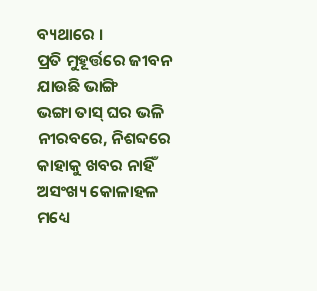ବ୍ୟଥାରେ ।
ପ୍ରତି ମୁହୂର୍ତ୍ତରେ ଜୀବନ ଯାଉଛି ଭାଙ୍ଗି
ଭଙ୍ଗା ତାସ୍ ଘର ଭଳି
ନୀରବରେ, ନିଶବ୍ଦରେ
କାହାକୁ ଖବର ନାହିଁ
ଅସଂଖ୍ୟ କୋଳାହଳ ମଧ୍ୟେ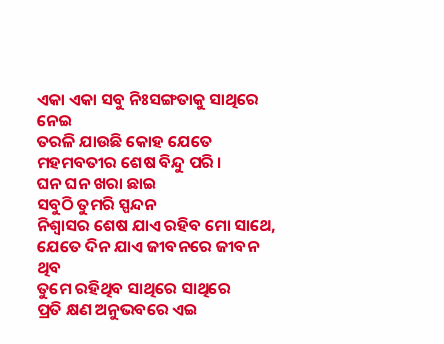ଏକା ଏକା ସବୁ ନିଃସଙ୍ଗତାକୁ ସାଥିରେ ନେଇ
ତରଳି ଯାଉଛି କୋହ ଯେତେ
ମହମବତୀର ଶେଷ ବିନ୍ଦୁ ପରି ।
ଘନ ଘନ ଖରା ଛାଇ
ସବୁଠି ତୁମରି ସ୍ପନ୍ଦନ
ନିଶ୍ବାସର ଶେଷ ଯାଏ ରହିବ ମୋ ସାଥେ,
ଯେତେ ଦିନ ଯାଏ ଜୀବନରେ ଜୀବନ ଥିବ
ତୁମେ ରହିଥିବ ସାଥିରେ ସାଥିରେ
ପ୍ରତି କ୍ଷଣ ଅନୁଭବରେ ଏଇ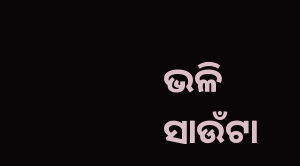ଭଳି
ସାଉଁଟା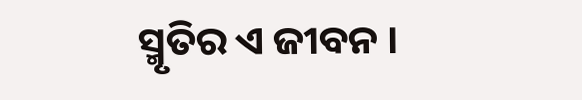ସ୍ମୃତିର ଏ ଜୀବନ ।